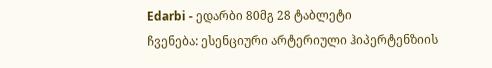Edarbi - ედარბი 80მგ 28 ტაბლეტი
ჩვენება: ესენციური არტერიული ჰიპერტენზიის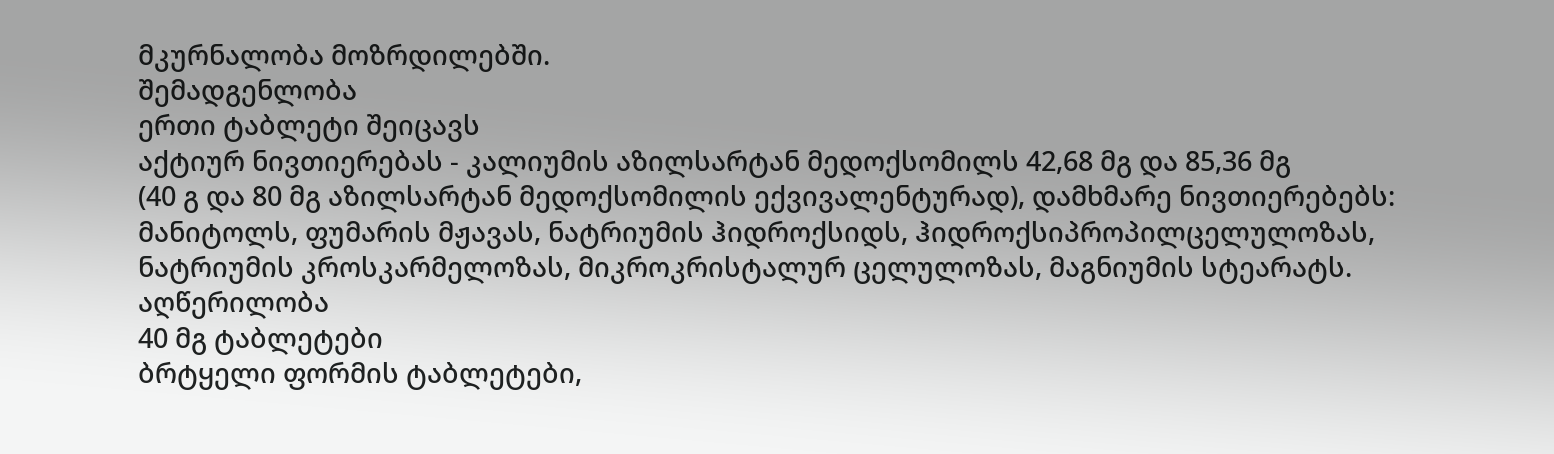მკურნალობა მოზრდილებში.
შემადგენლობა
ერთი ტაბლეტი შეიცავს
აქტიურ ნივთიერებას - კალიუმის აზილსარტან მედოქსომილს 42,68 მგ და 85,36 მგ
(40 გ და 80 მგ აზილსარტან მედოქსომილის ექვივალენტურად), დამხმარე ნივთიერებებს: მანიტოლს, ფუმარის მჟავას, ნატრიუმის ჰიდროქსიდს, ჰიდროქსიპროპილცელულოზას, ნატრიუმის კროსკარმელოზას, მიკროკრისტალურ ცელულოზას, მაგნიუმის სტეარატს.
აღწერილობა
40 მგ ტაბლეტები
ბრტყელი ფორმის ტაბლეტები,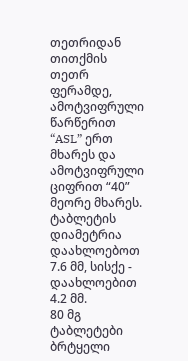თეთრიდან თითქმის თეთრ ფერამდე, ამოტვიფრული წარწერით “ASL” ერთ მხარეს და ამოტვიფრული ციფრით “40” მეორე მხარეს.
ტაბლეტის დიამეტრია დაახლოებოთ 7.6 მმ, სისქე - დაახლოებით 4.2 მმ.
80 მგ ტაბლეტები
ბრტყელი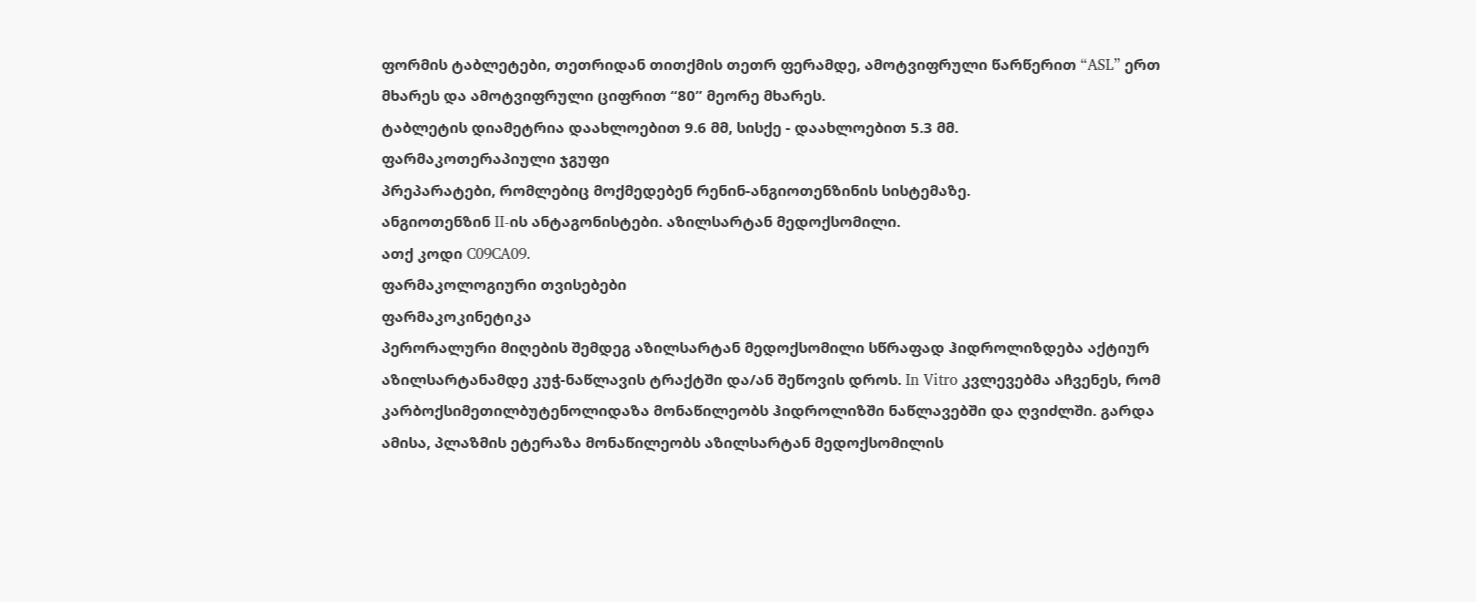ფორმის ტაბლეტები, თეთრიდან თითქმის თეთრ ფერამდე, ამოტვიფრული წარწერით “ASL” ერთ მხარეს და ამოტვიფრული ციფრით “80” მეორე მხარეს.
ტაბლეტის დიამეტრია დაახლოებით 9.6 მმ, სისქე - დაახლოებით 5.3 მმ.
ფარმაკოთერაპიული ჯგუფი
პრეპარატები, რომლებიც მოქმედებენ რენინ-ანგიოთენზინის სისტემაზე.
ანგიოთენზინ II-ის ანტაგონისტები. აზილსარტან მედოქსომილი.
ათქ კოდი C09CA09.
ფარმაკოლოგიური თვისებები
ფარმაკოკინეტიკა
პერორალური მიღების შემდეგ აზილსარტან მედოქსომილი სწრაფად ჰიდროლიზდება აქტიურ აზილსარტანამდე კუჭ-ნაწლავის ტრაქტში და/ან შეწოვის დროს. In Vitro კვლევებმა აჩვენეს, რომ კარბოქსიმეთილბუტენოლიდაზა მონაწილეობს ჰიდროლიზში ნაწლავებში და ღვიძლში. გარდა ამისა, პლაზმის ეტერაზა მონაწილეობს აზილსარტან მედოქსომილის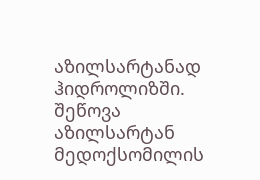აზილსარტანად ჰიდროლიზში.
შეწოვა
აზილსარტან მედოქსომილის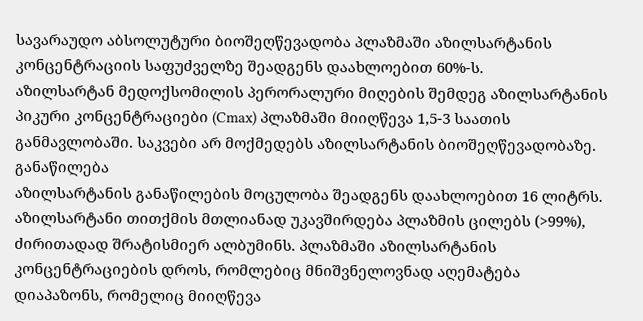სავარაუდო აბსოლუტური ბიოშეღწევადობა პლაზმაში აზილსარტანის კონცენტრაციის საფუძველზე შეადგენს დაახლოებით 60%-ს.
აზილსარტან მედოქსომილის პერორალური მიღების შემდეგ აზილსარტანის პიკური კონცენტრაციები (Cmax) პლაზმაში მიიღწევა 1,5-3 საათის განმავლობაში. საკვები არ მოქმედებს აზილსარტანის ბიოშეღწევადობაზე.
განაწილება
აზილსარტანის განაწილების მოცულობა შეადგენს დაახლოებით 16 ლიტრს. აზილსარტანი თითქმის მთლიანად უკავშირდება პლაზმის ცილებს (>99%), ძირითადად შრატისმიერ ალბუმინს. პლაზმაში აზილსარტანის კონცენტრაციების დროს, რომლებიც მნიშვნელოვნად აღემატება დიაპაზონს, რომელიც მიიღწევა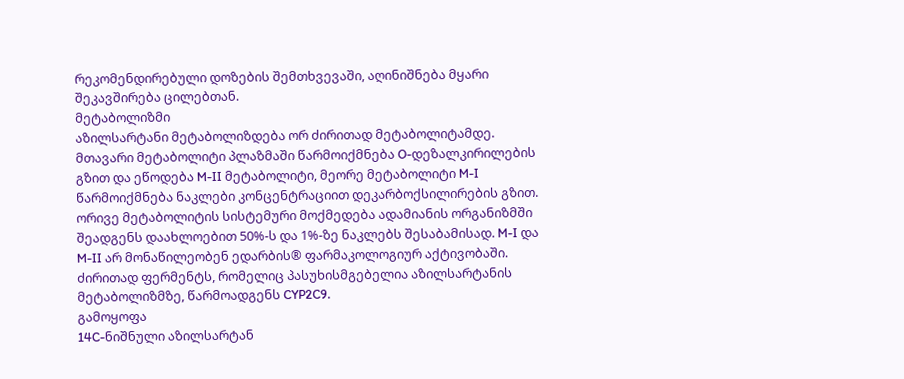რეკომენდირებული დოზების შემთხვევაში, აღინიშნება მყარი შეკავშირება ცილებთან.
მეტაბოლიზმი
აზილსარტანი მეტაბოლიზდება ორ ძირითად მეტაბოლიტამდე.
მთავარი მეტაბოლიტი პლაზმაში წარმოიქმნება O-დეზალკირილების გზით და ეწოდება M-II მეტაბოლიტი, მეორე მეტაბოლიტი M-I წარმოიქმნება ნაკლები კონცენტრაციით დეკარბოქსილირების გზით. ორივე მეტაბოლიტის სისტემური მოქმედება ადამიანის ორგანიზმში შეადგენს დაახლოებით 50%-ს და 1%-ზე ნაკლებს შესაბამისად. M-I და M-II არ მონაწილეობენ ედარბის® ფარმაკოლოგიურ აქტივობაში. ძირითად ფერმენტს, რომელიც პასუხისმგებელია აზილსარტანის მეტაბოლიზმზე, წარმოადგენს CYP2C9.
გამოყოფა
14C-ნიშნული აზილსარტან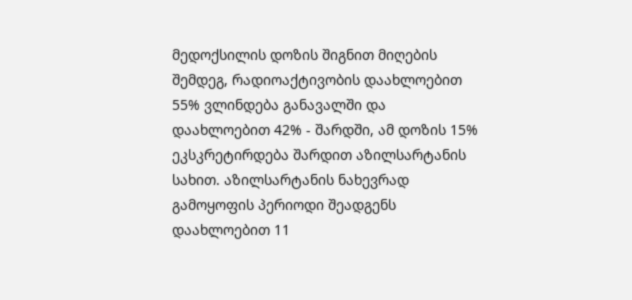მედოქსილის დოზის შიგნით მიღების შემდეგ, რადიოაქტივობის დაახლოებით 55% ვლინდება განავალში და დაახლოებით 42% - შარდში, ამ დოზის 15% ეკსკრეტირდება შარდით აზილსარტანის სახით. აზილსარტანის ნახევრად გამოყოფის პერიოდი შეადგენს დაახლოებით 11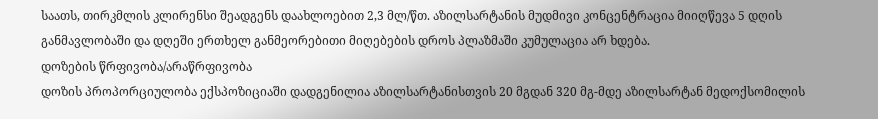საათს, თირკმლის კლირენსი შეადგენს დაახლოებით 2,3 მლ/წთ. აზილსარტანის მუდმივი კონცენტრაცია მიიღწევა 5 დღის განმავლობაში და დღეში ერთხელ განმეორებითი მიღებების დროს პლაზმაში კუმულაცია არ ხდება.
დოზების წრფივობა/არაწრფივობა
დოზის პროპორციულობა ექსპოზიციაში დადგენილია აზილსარტანისთვის 20 მგდან 320 მგ-მდე აზილსარტან მედოქსომილის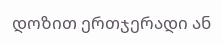დოზით ერთჯერადი ან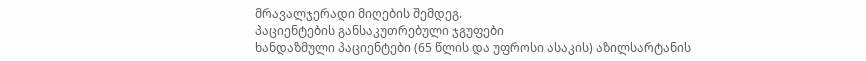მრავალჯერადი მიღების შემდეგ.
პაციენტების განსაკუთრებული ჯგუფები
ხანდაზმული პაციენტები (65 წლის და უფროსი ასაკის) აზილსარტანის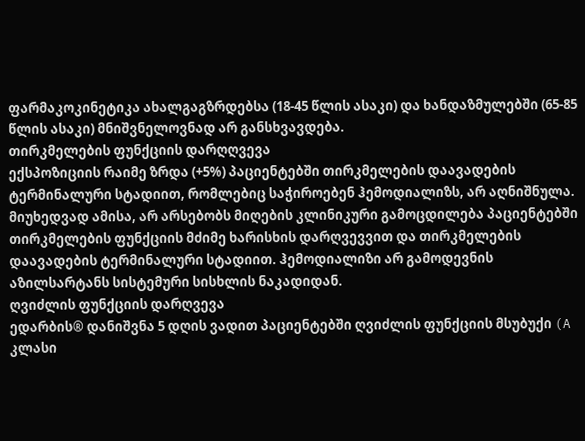ფარმაკოკინეტიკა ახალგაგზრდებსა (18-45 წლის ასაკი) და ხანდაზმულებში (65-85 წლის ასაკი) მნიშვნელოვნად არ განსხვავდება.
თირკმელების ფუნქციის დარღღვევა
ექსპოზიციის რაიმე ზრდა (+5%) პაციენტებში თირკმელების დაავადების ტერმინალური სტადიით, რომლებიც საჭიროებენ ჰემოდიალიზს, არ აღნიშნულა.
მიუხედვად ამისა, არ არსებობს მიღების კლინიკური გამოცდილება პაციენტებში თირკმელების ფუნქციის მძიმე ხარისხის დარღვევვით და თირკმელების დაავადების ტერმინალური სტადიით. ჰემოდიალიზი არ გამოდევნის აზილსარტანს სისტემური სისხლის ნაკადიდან.
ღვიძლის ფუნქციის დარღვევა
ედარბის® დანიშვნა 5 დღის ვადით პაციენტებში ღვიძლის ფუნქციის მსუბუქი (A კლასი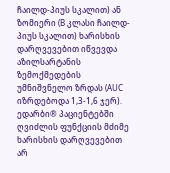ჩაილდ-პიუს სკალით) ან ზომიერი (B კლასი ჩაილდ-პიუს სკალით) ხარისხის დარღვევებით იწვევდა აზილსარტანის ზემოქმედების უმნიშვნელო ზრდას (AUC იზრდებოდა 1,3-1,6 ჯერ). ედარბი® პაციენტებში ღვიძლის ფუნქციის მძიმე ხარისხის დარღვევებით არ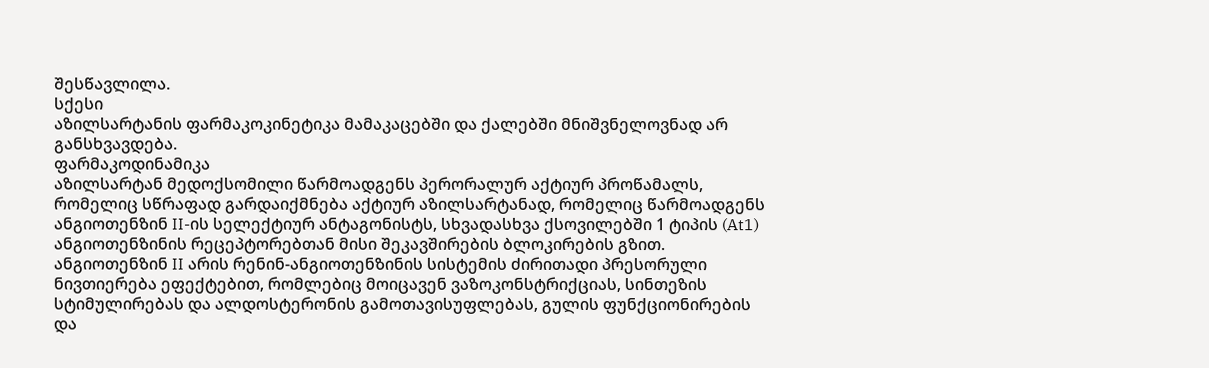შესწავლილა.
სქესი
აზილსარტანის ფარმაკოკინეტიკა მამაკაცებში და ქალებში მნიშვნელოვნად არ განსხვავდება.
ფარმაკოდინამიკა
აზილსარტან მედოქსომილი წარმოადგენს პერორალურ აქტიურ პროწამალს, რომელიც სწრაფად გარდაიქმნება აქტიურ აზილსარტანად, რომელიც წარმოადგენს ანგიოთენზინ II-ის სელექტიურ ანტაგონისტს, სხვადასხვა ქსოვილებში 1 ტიპის (At1) ანგიოთენზინის რეცეპტორებთან მისი შეკავშირების ბლოკირების გზით.
ანგიოთენზინ II არის რენინ-ანგიოთენზინის სისტემის ძირითადი პრესორული ნივთიერება ეფექტებით, რომლებიც მოიცავენ ვაზოკონსტრიქციას, სინთეზის სტიმულირებას და ალდოსტერონის გამოთავისუფლებას, გულის ფუნქციონირების და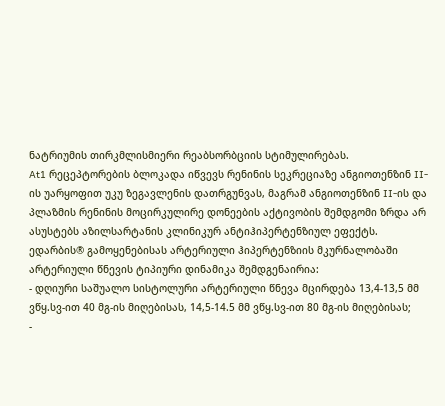ნატრიუმის თირკმლისმიერი რეაბსორბციის სტიმულირებას.
At1 რეცეპტორების ბლოკადა იწვევს რენინის სეკრეციაზე ანგიოთენზინ II-ის უარყოფით უკუ ზეგავლენის დათრგუნვას, მაგრამ ანგიოთენზინ II-ის და პლაზმის რენინის მოცირკულირე დონეების აქტივობის შემდგომი ზრდა არ ასუსტებს აზილსარტანის კლინიკურ ანტიჰიპერტენზიულ ეფექტს.
ედარბის® გამოყენებისას არტერიული ჰიპერტენზიის მკურნალობაში არტერიული წნევის ტიპიური დინამიკა შემდგენაირია:
- დღიური საშუალო სისტოლური არტერიული წნევა მცირდება 13,4-13,5 მმ ვწყ.სვ-ით 40 მგ-ის მიღებისას, 14,5-14.5 მმ ვწყ.სვ-ით 80 მგ-ის მიღებისას;
-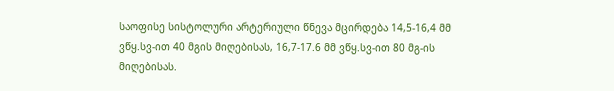საოფისე სისტოლური არტერიული წნევა მცირდება 14,5-16,4 მმ ვწყ.სვ-ით 40 მგის მიღებისას, 16,7-17.6 მმ ვწყ.სვ-ით 80 მგ-ის მიღებისას.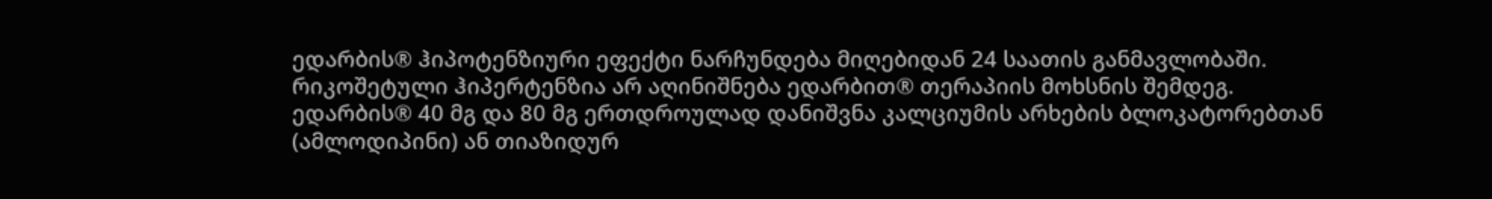ედარბის® ჰიპოტენზიური ეფექტი ნარჩუნდება მიღებიდან 24 საათის განმავლობაში.
რიკოშეტული ჰიპერტენზია არ აღინიშნება ედარბით® თერაპიის მოხსნის შემდეგ.
ედარბის® 40 მგ და 80 მგ ერთდროულად დანიშვნა კალციუმის არხების ბლოკატორებთან (ამლოდიპინი) ან თიაზიდურ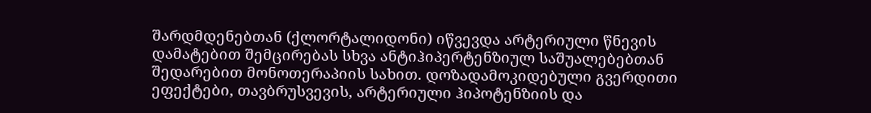შარდმდენებთან (ქლორტალიდონი) იწვევდა არტერიული წნევის დამატებით შემცირებას სხვა ანტიჰიპერტენზიულ საშუალებებთან შედარებით მონოთერაპიის სახით. დოზადამოკიდებული გვერდითი ეფექტები, თავბრუსვევის, არტერიული ჰიპოტენზიის და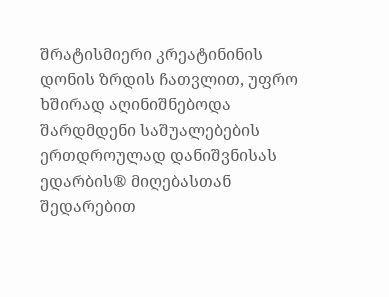შრატისმიერი კრეატინინის დონის ზრდის ჩათვლით, უფრო ხშირად აღინიშნებოდა შარდმდენი საშუალებების ერთდროულად დანიშვნისას ედარბის® მიღებასთან შედარებით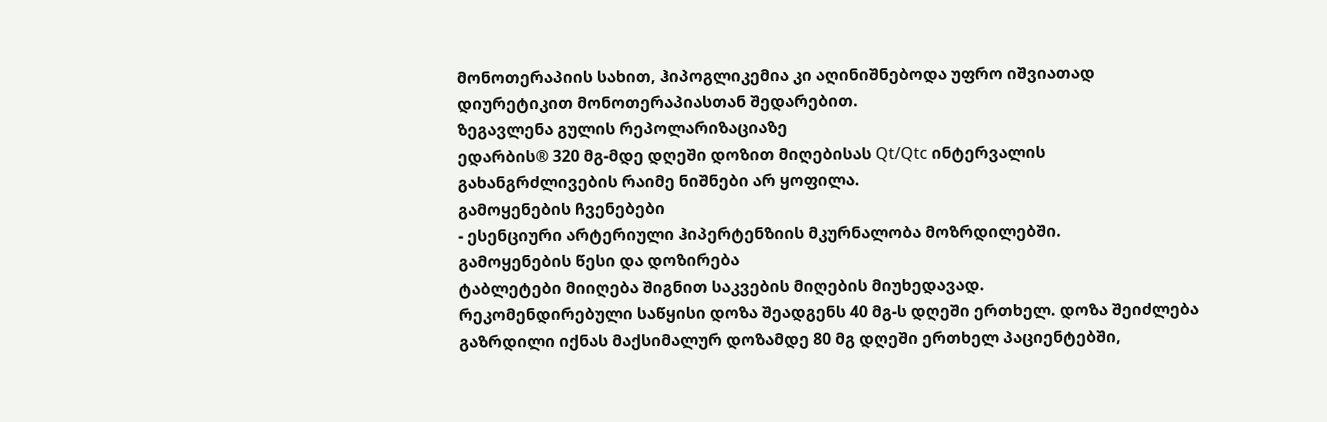მონოთერაპიის სახით, ჰიპოგლიკემია კი აღინიშნებოდა უფრო იშვიათად დიურეტიკით მონოთერაპიასთან შედარებით.
ზეგავლენა გულის რეპოლარიზაციაზე
ედარბის® 320 მგ-მდე დღეში დოზით მიღებისას Qt/Qtc ინტერვალის გახანგრძლივების რაიმე ნიშნები არ ყოფილა.
გამოყენების ჩვენებები
- ესენციური არტერიული ჰიპერტენზიის მკურნალობა მოზრდილებში.
გამოყენების წესი და დოზირება
ტაბლეტები მიიღება შიგნით საკვების მიღების მიუხედავად.
რეკომენდირებული საწყისი დოზა შეადგენს 40 მგ-ს დღეში ერთხელ. დოზა შეიძლება გაზრდილი იქნას მაქსიმალურ დოზამდე 80 მგ დღეში ერთხელ პაციენტებში,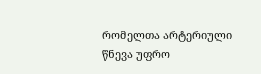რომელთა არტერიული წნევა უფრო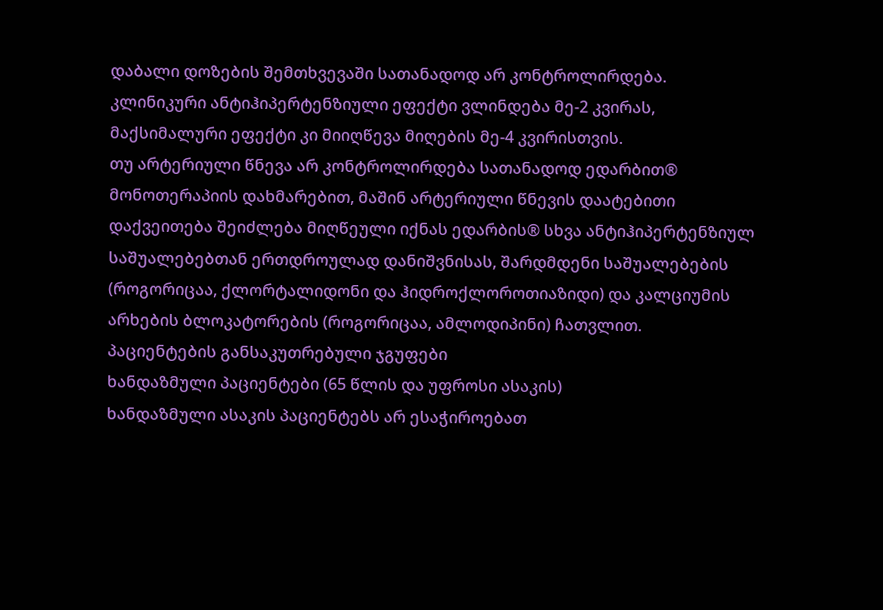დაბალი დოზების შემთხვევაში სათანადოდ არ კონტროლირდება.
კლინიკური ანტიჰიპერტენზიული ეფექტი ვლინდება მე-2 კვირას, მაქსიმალური ეფექტი კი მიიღწევა მიღების მე-4 კვირისთვის.
თუ არტერიული წნევა არ კონტროლირდება სათანადოდ ედარბით® მონოთერაპიის დახმარებით, მაშინ არტერიული წნევის დაატებითი დაქვეითება შეიძლება მიღწეული იქნას ედარბის® სხვა ანტიჰიპერტენზიულ საშუალებებთან ერთდროულად დანიშვნისას, შარდმდენი საშუალებების (როგორიცაა, ქლორტალიდონი და ჰიდროქლოროთიაზიდი) და კალციუმის არხების ბლოკატორების (როგორიცაა, ამლოდიპინი) ჩათვლით.
პაციენტების განსაკუთრებული ჯგუფები
ხანდაზმული პაციენტები (65 წლის და უფროსი ასაკის)
ხანდაზმული ასაკის პაციენტებს არ ესაჭიროებათ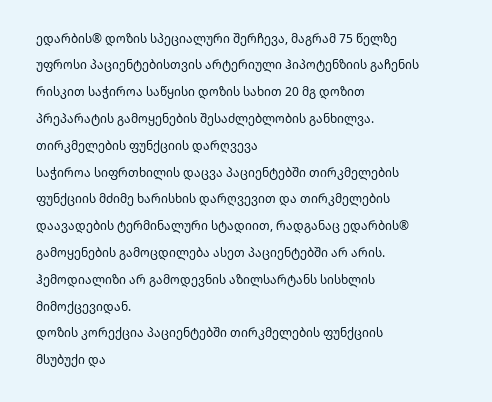ედარბის® დოზის სპეციალური შერჩევა, მაგრამ 75 წელზე უფროსი პაციენტებისთვის არტერიული ჰიპოტენზიის გაჩენის რისკით საჭიროა საწყისი დოზის სახით 20 მგ დოზით პრეპარატის გამოყენების შესაძლებლობის განხილვა.
თირკმელების ფუნქციის დარღვევა
საჭიროა სიფრთხილის დაცვა პაციენტებში თირკმელების ფუნქციის მძიმე ხარისხის დარღვევით და თირკმელების დაავადების ტერმინალური სტადიით, რადგანაც ედარბის® გამოყენების გამოცდილება ასეთ პაციენტებში არ არის.
ჰემოდიალიზი არ გამოდევნის აზილსარტანს სისხლის მიმოქცევიდან.
დოზის კორექცია პაციენტებში თირკმელების ფუნქციის მსუბუქი და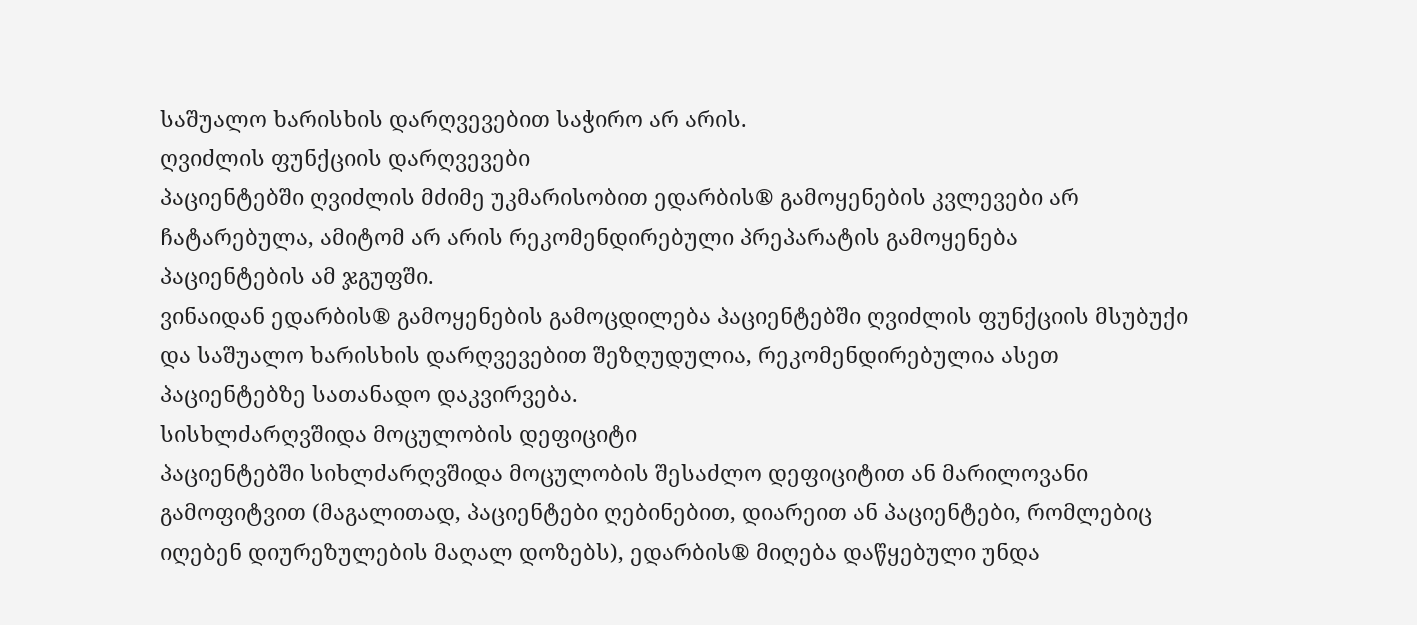საშუალო ხარისხის დარღვევებით საჭირო არ არის.
ღვიძლის ფუნქციის დარღვევები
პაციენტებში ღვიძლის მძიმე უკმარისობით ედარბის® გამოყენების კვლევები არ ჩატარებულა, ამიტომ არ არის რეკომენდირებული პრეპარატის გამოყენება
პაციენტების ამ ჯგუფში.
ვინაიდან ედარბის® გამოყენების გამოცდილება პაციენტებში ღვიძლის ფუნქციის მსუბუქი და საშუალო ხარისხის დარღვევებით შეზღუდულია, რეკომენდირებულია ასეთ პაციენტებზე სათანადო დაკვირვება.
სისხლძარღვშიდა მოცულობის დეფიციტი
პაციენტებში სიხლძარღვშიდა მოცულობის შესაძლო დეფიციტით ან მარილოვანი გამოფიტვით (მაგალითად, პაციენტები ღებინებით, დიარეით ან პაციენტები, რომლებიც იღებენ დიურეზულების მაღალ დოზებს), ედარბის® მიღება დაწყებული უნდა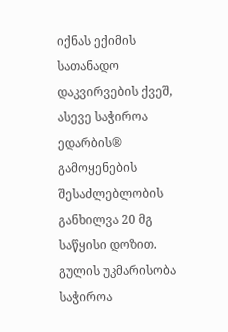იქნას ექიმის სათანადო დაკვირვების ქვეშ, ასევე საჭიროა ედარბის® გამოყენების შესაძლებლობის განხილვა 20 მგ საწყისი დოზით.
გულის უკმარისობა
საჭიროა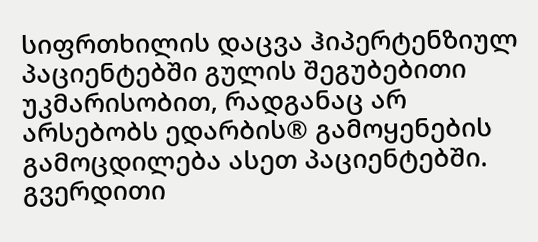სიფრთხილის დაცვა ჰიპერტენზიულ პაციენტებში გულის შეგუბებითი უკმარისობით, რადგანაც არ არსებობს ედარბის® გამოყენების გამოცდილება ასეთ პაციენტებში.
გვერდითი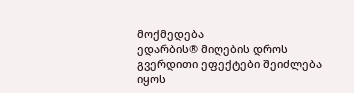მოქმედება
ედარბის® მიღების დროს გვერდითი ეფექტები შეიძლება იყოს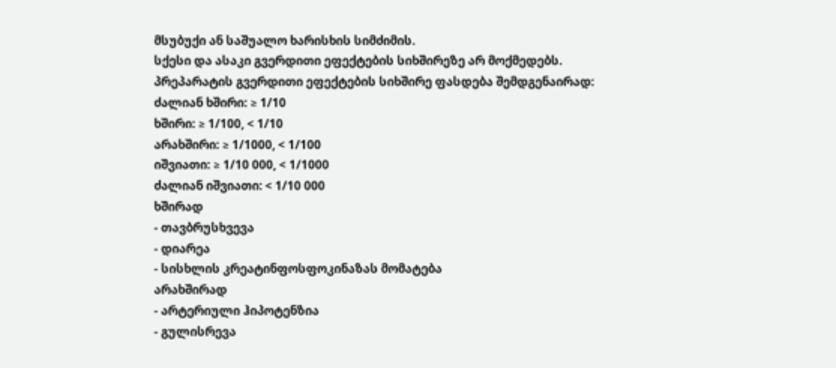მსუბუქი ან საშუალო ხარისხის სიმძიმის.
სქესი და ასაკი გვერდითი ეფექტების სიხშირეზე არ მოქმედებს.
პრეპარატის გვერდითი ეფექტების სიხშირე ფასდება შემდგენაირად:
ძალიან ხშირი: ≥ 1/10
ხშირი: ≥ 1/100, < 1/10
არახშირი: ≥ 1/1000, < 1/100
იშვიათი: ≥ 1/10 000, < 1/1000
ძალიან იშვიათი: < 1/10 000
ხშირად
- თავბრუსხვევა
- დიარეა
- სისხლის კრეატინფოსფოკინაზას მომატება
არახშირად
- არტერიული ჰიპოტენზია
- გულისრევა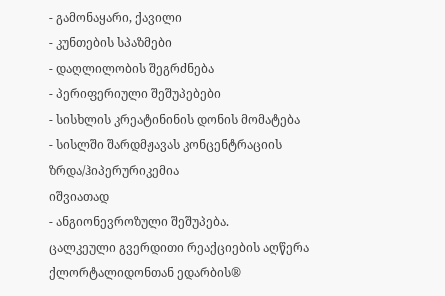- გამონაყარი, ქავილი
- კუნთების სპაზმები
- დაღლილობის შეგრძნება
- პერიფერიული შეშუპებები
- სისხლის კრეატინინის დონის მომატება
- სისლში შარდმჟავას კონცენტრაციის ზრდა/ჰიპერურიკემია
იშვიათად
- ანგიონევროზული შეშუპება.
ცალკეული გვერდითი რეაქციების აღწერა
ქლორტალიდონთან ედარბის®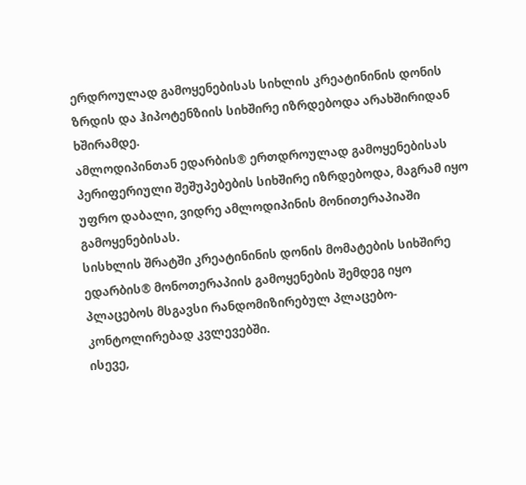ერდროულად გამოყენებისას სიხლის კრეატინინის დონის ზრდის და ჰიპოტენზიის სიხშირე იზრდებოდა არახშირიდან ხშირამდე.
ამლოდიპინთან ედარბის® ერთდროულად გამოყენებისას პერიფერიული შეშუპებების სიხშირე იზრდებოდა, მაგრამ იყო უფრო დაბალი, ვიდრე ამლოდიპინის მონითერაპიაში გამოყენებისას.
სისხლის შრატში კრეატინინის დონის მომატების სიხშირე ედარბის® მონოთერაპიის გამოყენების შემდეგ იყო პლაცებოს მსგავსი რანდომიზირებულ პლაცებო-კონტოლირებად კვლევებში.
ისევე,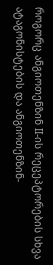როგორც ანგიოთენზინ II-ის რეცეპტორების სხვა ატაგონისტების და ანგიოთენზინ-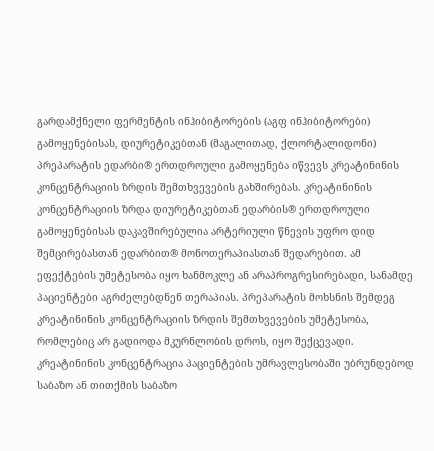გარდამქნელი ფერმენტის ინჰიბიტორების (აგფ ინჰიბიტორები) გამოყენებისას, დიურეტიკებთან (მაგალითად, ქლორტალიდონი) პრეპარატის ედარბი® ერთდროული გამოყენება იწვევს კრეატინინის კონცენტრაციის ზრდის შემთხვევების გახშირებას. კრეატინინის კონცენტრაციის ზრდა დიურეტიკებთან ედარბის® ერთდროული გამოყენებისას დაკავშირებულია არტერიული წნევის უფრო დიდ შემცირებასთან ედარბით® მონოთერაპიასთან შედარებით. ამ ეფექტების უმეტესობა იყო ხანმოკლე ან არაპროგრესირებადი, სანამდე პაციენტები აგრძელებდნენ თერაპიას. პრეპარატის მოხსნის შემდეგ კრეატინინის კონცენტრაციის ზრდის შემთხვევების უმეტესობა, რომლებიც არ გადიოდა მკურნლობის დროს, იყო შექცევადი. კრეატინინის კონცენტრაცია პაციენტების უმრავლესობაში უბრუნდებოდ საბაზო ან თითქმის საბაზო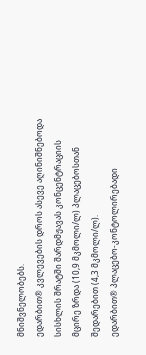მნიშვნელობებს.
ედარბით® კვლევების დროს ასევე აღინიშნებოდა სისხლის შრატში შარდმჟავას კონცენტრაციის მცირე ზრდა (10,9 მკმოლი/ლ) პლაცებოსთან შედარებით (4,3 მკმოლი/ლ).
ედარბით® პლაცებო-კონტოლირებადი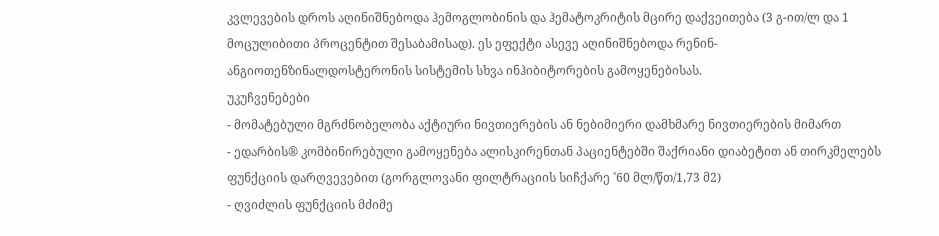კვლევების დროს აღინიშნებოდა ჰემოგლობინის და ჰემატოკრიტის მცირე დაქვეითება (3 გ-ით/ლ და 1 მოცულიბითი პროცენტით შესაბამისად). ეს ეფექტი ასევე აღინიშნებოდა რენინ-ანგიოთენზინალდოსტერონის სისტემის სხვა ინჰიბიტორების გამოყენებისას.
უკუჩვენებები
- მომატებული მგრძნობელობა აქტიური ნივთიერების ან ნებიმიერი დამხმარე ნივთიერების მიმართ
- ედარბის® კომბინირებული გამოყენება ალისკირენთან პაციენტებში შაქრიანი დიაბეტით ან თირკმელებს ფუნქციის დარღვევებით (გორგლოვანი ფილტრაციის სიჩქარე ˂60 მლ/წთ/1,73 მ2)
- ღვიძლის ფუნქციის მძიმე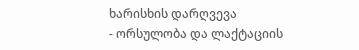ხარისხის დარღვევა
- ორსულობა და ლაქტაციის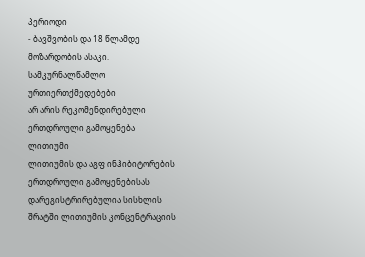პერიოდი
- ბავშვობის და 18 წლამდე მოზარდობის ასაკი.
სამკურნალწამლო ურთიერთქმედებები
არ არის რეკომენდირებული ერთდროული გამოყენება
ლითიუმი
ლითიუმის და აგფ ინჰიბიტორების ერთდროული გამოყენებისას დარეგისტრირებულია სისხლის შრატში ლითიუმის კონცენტრაციის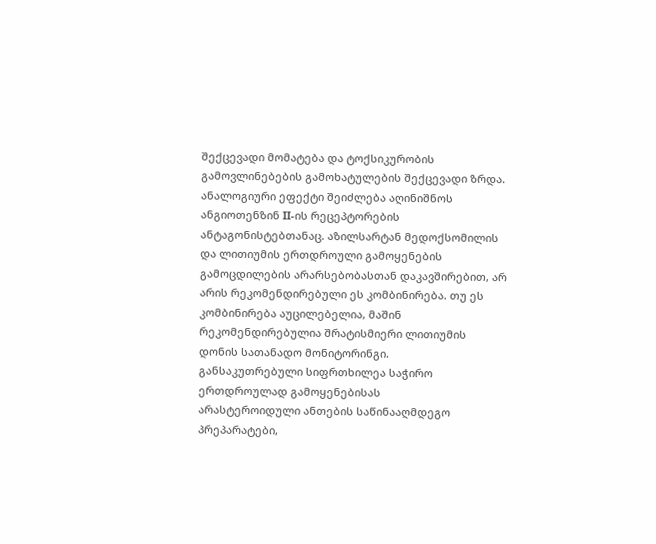შექცევადი მომატება და ტოქსიკურობის გამოვლინებების გამოხატულების შექცევადი ზრდა. ანალოგიური ეფექტი შეიძლება აღინიშნოს ანგიოთენზინ II-ის რეცეპტორების ანტაგონისტებთანაც. აზილსარტან მედოქსომილის და ლითიუმის ერთდროული გამოყენების გამოცდილების არარსებობასთან დაკავშირებით, არ არის რეკომენდირებული ეს კომბინირება. თუ ეს კომბინირება აუცილებელია, მაშინ რეკომენდირებულია შრატისმიერი ლითიუმის დონის სათანადო მონიტორინგი.
განსაკუთრებული სიფრთხილეა საჭირო ერთდროულად გამოყენებისას
არასტეროიდული ანთების საწინააღმდეგო პრეპარატები,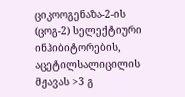ციკოოგენაზა-2-ის (ცოგ-2) სელექტიური ინჰიბიტორების, აცეტილსალიცილის მჟავას >3 გ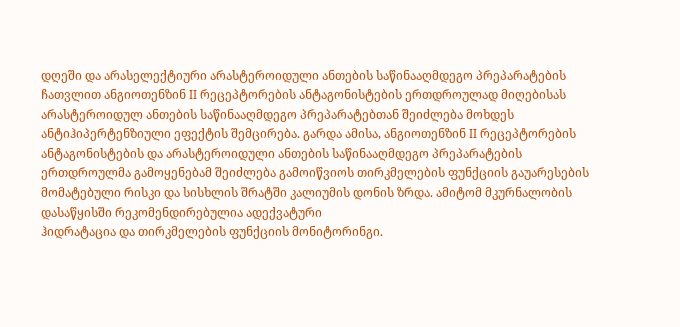დღეში და არასელექტიური არასტეროიდული ანთების საწინააღმდეგო პრეპარატების ჩათვლით ანგიოთენზინ II რეცეპტორების ანტაგონისტების ერთდროულად მიღებისას არასტეროიდულ ანთების საწინააღმდეგო პრეპარატებთან შეიძლება მოხდეს ანტიჰიპერტენზიული ეფექტის შემცირება. გარდა ამისა, ანგიოთენზინ II რეცეპტორების ანტაგონისტების და არასტეროიდული ანთების საწინააღმდეგო პრეპარატების ერთდროულმა გამოყენებამ შეიძლება გამოიწვიოს თირკმელების ფუნქციის გაუარესების მომატებული რისკი და სისხლის შრატში კალიუმის დონის ზრდა. ამიტომ მკურნალობის დასაწყისში რეკომენდირებულია ადექვატური
ჰიდრატაცია და თირკმელების ფუნქციის მონიტორინგი.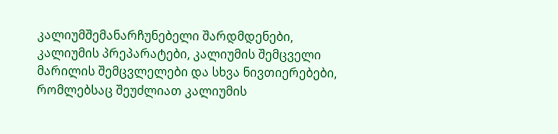კალიუმშემანარჩუნებელი შარდმდენები, კალიუმის პრეპარატები, კალიუმის შემცველი მარილის შემცვლელები და სხვა ნივთიერებები, რომლებსაც შეუძლიათ კალიუმის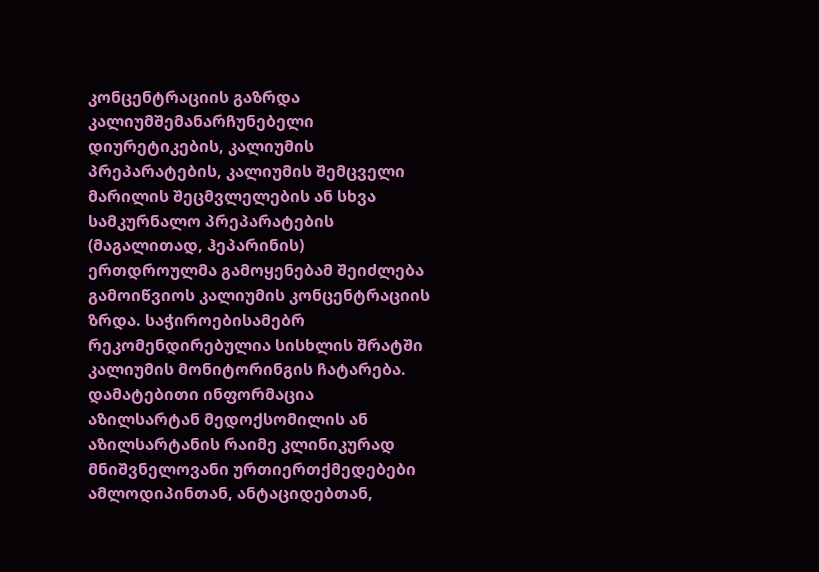კონცენტრაციის გაზრდა კალიუმშემანარჩუნებელი დიურეტიკების, კალიუმის პრეპარატების, კალიუმის შემცველი მარილის შეცმვლელების ან სხვა სამკურნალო პრეპარატების (მაგალითად, ჰეპარინის) ერთდროულმა გამოყენებამ შეიძლება გამოიწვიოს კალიუმის კონცენტრაციის ზრდა. საჭიროებისამებრ რეკომენდირებულია სისხლის შრატში კალიუმის მონიტორინგის ჩატარება.
დამატებითი ინფორმაცია
აზილსარტან მედოქსომილის ან აზილსარტანის რაიმე კლინიკურად მნიშვნელოვანი ურთიერთქმედებები ამლოდიპინთან, ანტაციდებთან,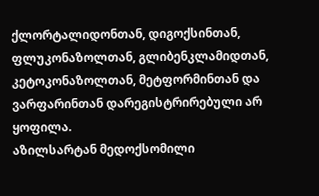ქლორტალიდონთან, დიგოქსინთან, ფლუკონაზოლთან, გლიბენკლამიდთან, კეტოკონაზოლთან, მეტფორმინთან და ვარფარინთან დარეგისტრირებული არ ყოფილა.
აზილსარტან მედოქსომილი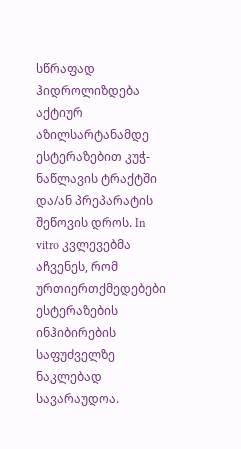სწრაფად ჰიდროლიზდება აქტიურ აზილსარტანამდე ესტერაზებით კუჭ-ნაწლავის ტრაქტში და/ან პრეპარატის შეწოვის დროს. In vitro კვლევებმა აჩვენეს, რომ ურთიერთქმედებები ესტერაზების ინჰიბირების საფუძველზე ნაკლებად სავარაუდოა.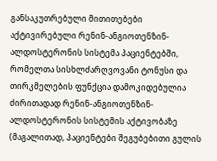განსაკუთრებული მითითებები
აქტივირებული რენინ-ანგიოთენზინ-ალდოსტერონის სისტემა პაციენტებში, რომელთა სისხლძარღვოვანი ტონუსი და თირკმელების ფუნქცია დამოკიდებულია ძირითადად რენინ-ანგიოთენზინ-ალდოსტერონის სისტემის აქტივობაზე (მაგალითად, პაციენტები შეგუბებითი გულის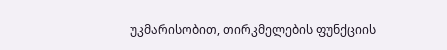უკმარისობით, თირკმელების ფუნქციის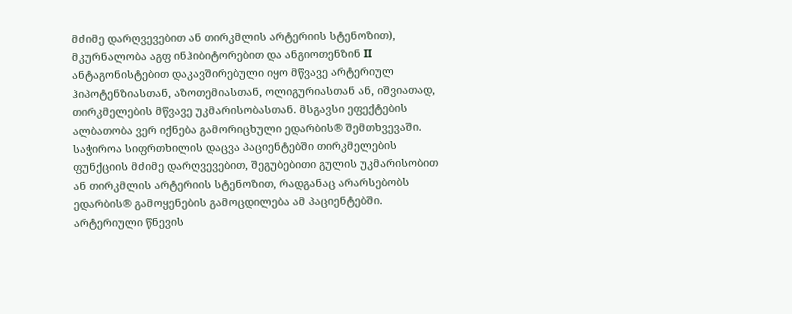მძიმე დარღვევებით ან თირკმლის არტერიის სტენოზით), მკურნალობა აგფ ინჰიბიტორებით და ანგიოთენზინ II ანტაგონისტებით დაკავშირებული იყო მწვავე არტერიულ ჰიპოტენზიასთან, აზოთემიასთან, ოლიგურიასთან ან, იშვიათად, თირკმელების მწვავე უკმარისობასთან. მსგავსი ეფექტების ალბათობა ვერ იქნება გამორიცხული ედარბის® შემთხვევაში.
საჭიროა სიფრთხილის დაცვა პაციენტებში თირკმელების ფუნქციის მძიმე დარღვევებით, შეგუბებითი გულის უკმარისობით ან თირკმლის არტერიის სტენოზით, რადგანაც არარსებობს ედარბის® გამოყენების გამოცდილება ამ პაციენტებში.
არტერიული წნევის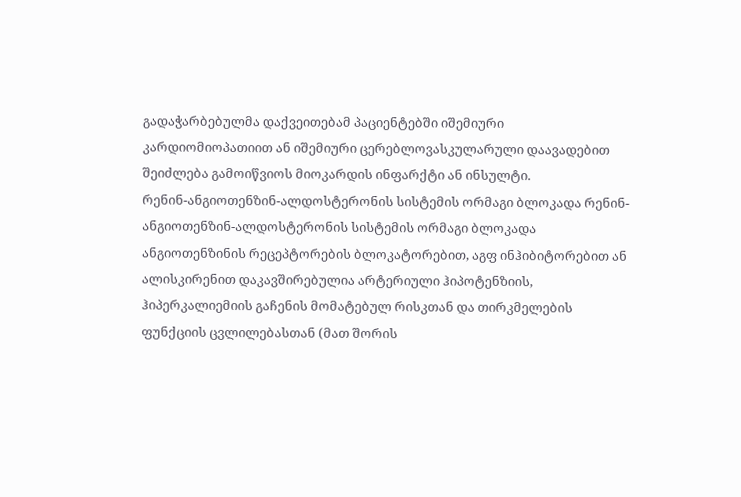გადაჭარბებულმა დაქვეითებამ პაციენტებში იშემიური კარდიომიოპათიით ან იშემიური ცერებლოვასკულარული დაავადებით შეიძლება გამოიწვიოს მიოკარდის ინფარქტი ან ინსულტი.
რენინ-ანგიოთენზინ-ალდოსტერონის სისტემის ორმაგი ბლოკადა რენინ-ანგიოთენზინ-ალდოსტერონის სისტემის ორმაგი ბლოკადა ანგიოთენზინის რეცეპტორების ბლოკატორებით, აგფ ინჰიბიტორებით ან ალისკირენით დაკავშირებულია არტერიული ჰიპოტენზიის, ჰიპერკალიემიის გაჩენის მომატებულ რისკთან და თირკმელების ფუნქციის ცვლილებასთან (მათ შორის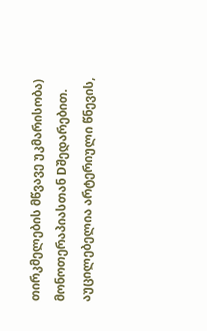თირკმელების მწვავე უკმარისობა) მონოთერაპიასთან Dშედარებით. აუცილებელია არტერიული წნევის,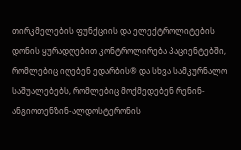თირკმელების ფუნქციის და ელექტროლიტების დონის ყურადღებით კონტროლირება პაციენტებში, რომლებიც იღებენ ედარბის® და სხვა სამკურნალო საშუალებებს, რომლებიც მოქმედებენ რენინ-ანგიოთენზინ-ალდოსტერონის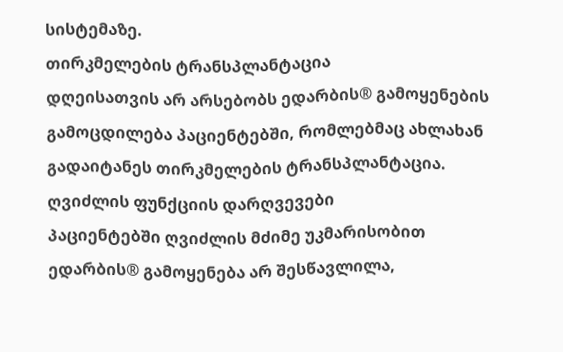სისტემაზე.
თირკმელების ტრანსპლანტაცია
დღეისათვის არ არსებობს ედარბის® გამოყენების გამოცდილება პაციენტებში, რომლებმაც ახლახან გადაიტანეს თირკმელების ტრანსპლანტაცია.
ღვიძლის ფუნქციის დარღვევები
პაციენტებში ღვიძლის მძიმე უკმარისობით ედარბის® გამოყენება არ შესწავლილა,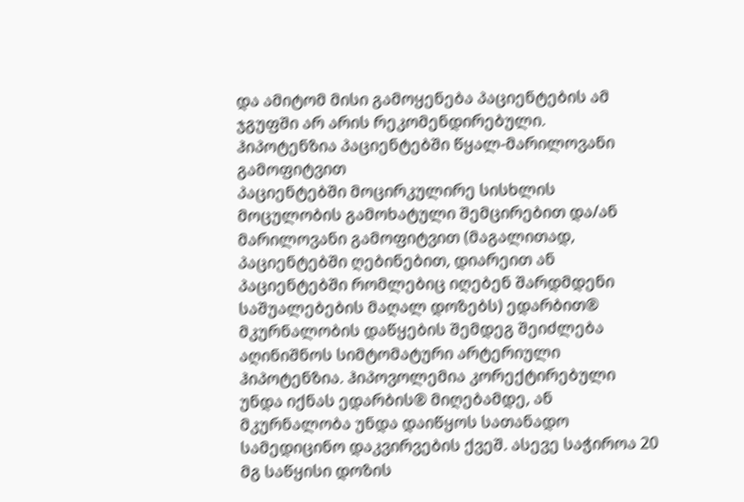და ამიტომ მისი გამოყენება პაციენტების ამ ჯგუფში არ არის რეკომენდირებული.
ჰიპოტენზია პაციენტებში წყალ-მარილოვანი გამოფიტვით
პაციენტებში მოცირკულირე სისხლის მოცულობის გამოხატული შემცირებით და/ან მარილოვანი გამოფიტვით (მაგალითად, პაციენტებში ღებინებით, დიარეით ან პაციენტებში რომლებიც იღებენ შარდმდენი საშუალებების მაღალ დოზებს) ედარბით® მკურნალობის დაწყების შემდეგ შეიძლება აღინიშნოს სიმტომატური არტერიული ჰიპოტენზია. ჰიპოვოლემია კორექტირებული უნდა იქნას ედარბის® მიღებამდე, ან მკურნალობა უნდა დაიწყოს სათანადო სამედიცინო დაკვირვების ქვეშ. ასევე საჭიროა 20 მგ საწყისი დოზის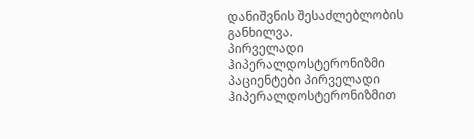დანიშვნის შესაძლებლობის განხილვა.
პირველადი ჰიპერალდოსტერონიზმი
პაციენტები პირველადი ჰიპერალდოსტერონიზმით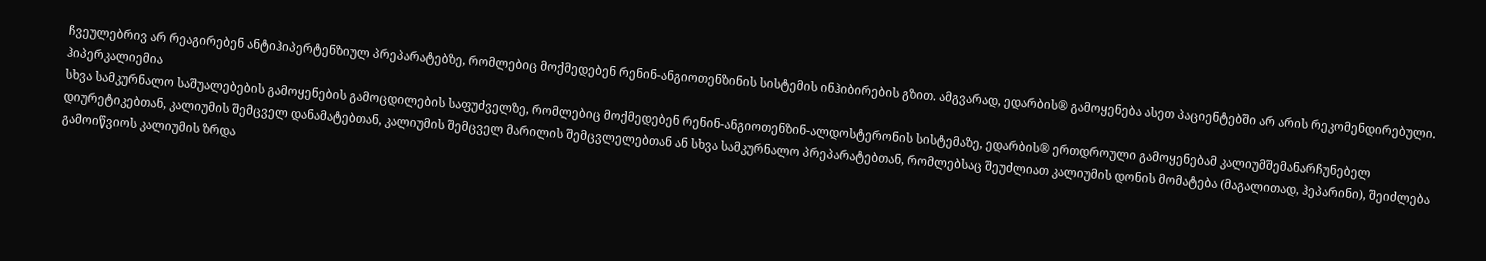ჩვეულებრივ არ რეაგირებენ ანტიჰიპერტენზიულ პრეპარატებზე, რომლებიც მოქმედებენ რენინ-ანგიოთენზინის სისტემის ინჰიბირების გზით. ამგვარად, ედარბის® გამოყენება ასეთ პაციენტებში არ არის რეკომენდირებული.
ჰიპერკალიემია
სხვა სამკურნალო საშუალებების გამოყენების გამოცდილების საფუძველზე, რომლებიც მოქმედებენ რენინ-ანგიოთენზინ-ალდოსტერონის სისტემაზე, ედარბის® ერთდროული გამოყენებამ კალიუმშემანარჩუნებელ დიურეტიკებთან, კალიუმის შემცველ დანამატებთან, კალიუმის შემცველ მარილის შემცვლელებთან ან სხვა სამკურნალო პრეპარატებთან, რომლებსაც შეუძლიათ კალიუმის დონის მომატება (მაგალითად, ჰეპარინი), შეიძლება გამოიწვიოს კალიუმის ზრდა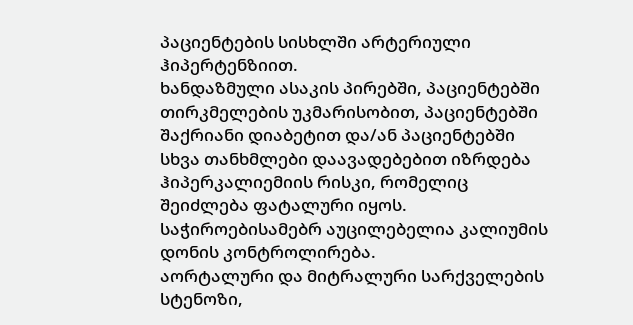პაციენტების სისხლში არტერიული ჰიპერტენზიით.
ხანდაზმული ასაკის პირებში, პაციენტებში თირკმელების უკმარისობით, პაციენტებში შაქრიანი დიაბეტით და/ან პაციენტებში სხვა თანხმლები დაავადებებით იზრდება ჰიპერკალიემიის რისკი, რომელიც შეიძლება ფატალური იყოს. საჭიროებისამებრ აუცილებელია კალიუმის დონის კონტროლირება.
აორტალური და მიტრალური სარქველების სტენოზი,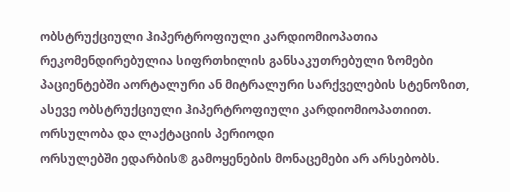ობსტრუქციული ჰიპერტროფიული კარდიომიოპათია რეკომენდირებულია სიფრთხილის განსაკუთრებული ზომები პაციენტებში აორტალური ან მიტრალური სარქველების სტენოზით, ასევე ობსტრუქციული ჰიპერტროფიული კარდიომიოპათიით.
ორსულობა და ლაქტაციის პერიოდი
ორსულებში ედარბის® გამოყენების მონაცემები არ არსებობს.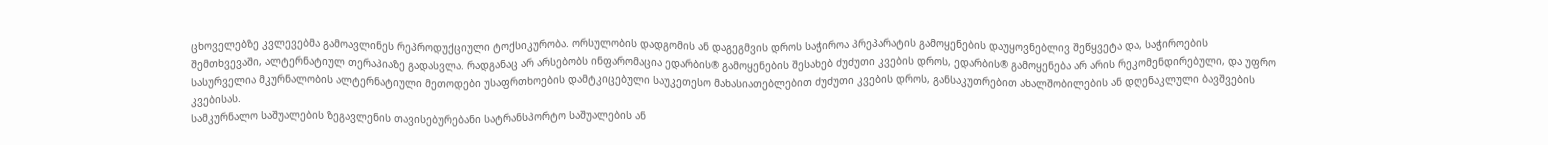ცხოველებზე კვლევებმა გამოავლინეს რეპროდუქციული ტოქსიკურობა. ორსულობის დადგომის ან დაგეგმვის დროს საჭიროა პრეპარატის გამოყენების დაუყოვნებლივ შეწყვეტა და, საჭიროების შემთხვევაში, ალტერნატიულ თერაპიაზე გადასვლა. რადგანაც არ არსებობს ინფარომაცია ედარბის® გამოყენების შესახებ ძუძუთი კვების დროს, ედარბის® გამოყენება არ არის რეკომენდირებული, და უფრო სასურველია მკურნალობის ალტერნატიული მეთოდები უსაფრთხოების დამტკიცებული საუკეთესო მახასიათებლებით ძუძუთი კვების დროს, განსაკუთრებით ახალშობილების ან დღენაკლული ბავშვების კვებისას.
სამკურნალო საშუალების ზეგავლენის თავისებურებანი სატრანსპორტო საშუალების ან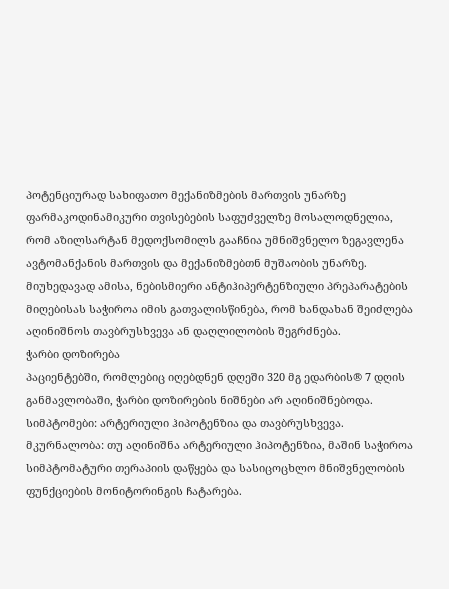პოტენციურად სახიფათო მექანიზმების მართვის უნარზე
ფარმაკოდინამიკური თვისებების საფუძველზე მოსალოდნელია, რომ აზილსარტან მედოქსომილს გააჩნია უმნიშვნელო ზეგავლენა ავტომანქანის მართვის და მექანიზმებთნ მუშაობის უნარზე. მიუხედავად ამისა, ნებისმიერი ანტიჰიპერტენზიული პრეპარატების მიღებისას საჭიროა იმის გათვალისწინება, რომ ხანდახან შეიძლება აღინიშნოს თავბრუსხვევა ან დაღლილობის შეგრძნება.
ჭარბი დოზირება
პაციენტებში, რომლებიც იღებდნენ დღეში 320 მგ ედარბის® 7 დღის განმავლობაში, ჭარბი დოზირების ნიშნები არ აღინიშნებოდა.
სიმპტომები: არტერიული ჰიპოტენზია და თავბრუსხვევა.
მკურნალობა: თუ აღინიშნა არტერიული ჰიპოტენზია, მაშინ საჭიროა სიმპტომატური თერაპიის დაწყება და სასიცოცხლო მნიშვნელობის ფუნქციების მონიტორინგის ჩატარება.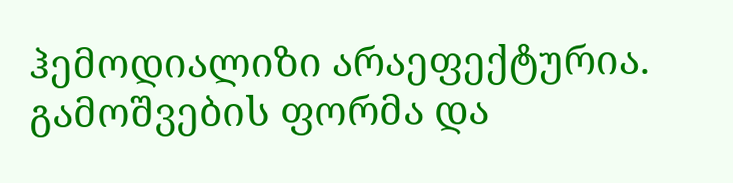ჰემოდიალიზი არაეფექტურია.
გამოშვების ფორმა და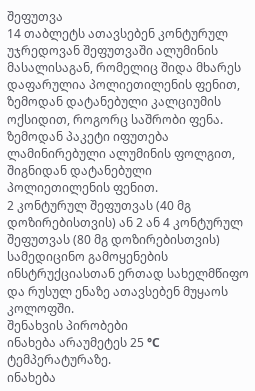შეფუთვა
14 თაბლეტს ათავსებენ კონტურულ უჯრედოვან შეფუთვაში ალუმინის მასალისაგან, რომელიც შიდა მხარეს დაფარულია პოლიეთილენის ფენით, ზემოდან დატანებული კალციუმის ოქსიდით, როგორც საშრობი ფენა. ზემოდან პაკეტი იფუთება ლამინირებული ალუმინის ფოლგით, შიგნიდან დატანებული პოლიეთილენის ფენით.
2 კონტურულ შეფუთვას (40 მგ დოზირებისთვის) ან 2 ან 4 კონტურულ შეფუთვას (80 მგ დოზირებისთვის) სამედიცინო გამოყენების ინსტრუქციასთან ერთად სახელმწიფო და რუსულ ენაზე ათავსებენ მუყაოს კოლოფში.
შენახვის პირობები
ინახება არაუმეტეს 25 °С ტემპერატურაზე.
ინახება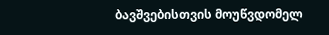ბავშვებისთვის მოუწვდომელ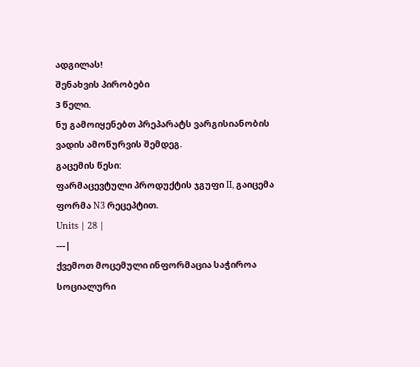ადგილას!
შენახვის პირობები
3 წელი.
ნუ გამოიყენებთ პრეპარატს ვარგისიანობის ვადის ამოწურვის შემდეგ.
გაცემის წესი:
ფარმაცევტული პროდუქტის ჯგუფი II, გაიცემა ფორმა N3 რეცეპტით.
Units | 28 |
---|
ქვემოთ მოცემული ინფორმაცია საჭიროა სოციალური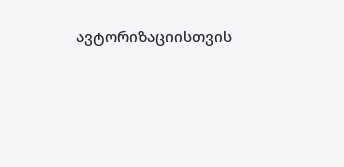ავტორიზაციისთვის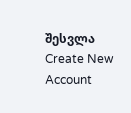შესვლა
Create New Account